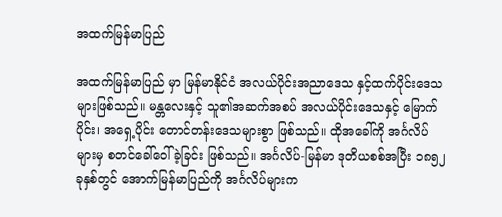အထက်မြန်မာပြည်

အထက်မြန်မာပြည် မှာ မြန်မာနိုင်ငံ အလယ်ပိုင်းအညာဒေသ နှင့်ထက်ပိုင်းဒေသများဖြစ်သည်။ မန္တလေးနှင့် သူ၏အဆက်အစပ် အလယ်ပိုင်းဒေသနှင့် မြောက်ပိုင်း၊ အရှေ့ပိုင်း တောင်တန်းဒေသများစွာ ဖြစ်သည်။ ထိုအခေါ်ကို အင်္ဂလိပ်များမှ စတင်ခေါ်ဝေါ်ခဲ့ခြင်း ဖြစ်သည်။ အင်္ဂလိပ်-မြန်မာ ဒုတိယစစ်အပြီး ၁၈၅၂ ခုနှစ်တွင် အောက်မြန်မာပြည်ကို အင်္ဂလိပ်များက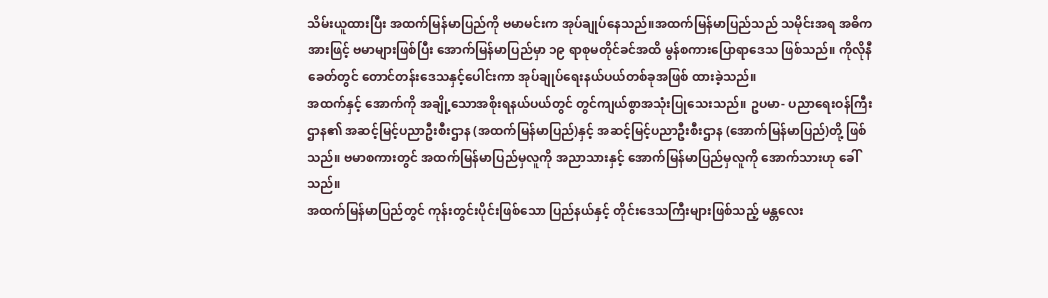သိမ်းယူထားပြီး အထက်မြန်မာပြည်ကို ဗမာမင်းက အုပ်ချုပ်နေသည်။အထက်မြန်မာပြည်သည် သမိုင်းအရ အဓိကအားဖြင့် ဗမာများဖြစ်ပြီး အောက်မြန်မာပြည်မှာ ၁၉ ရာစုမတိုင်ခင်အထိ မွန်စကားပြောရာဒေသ ဖြစ်သည်။ ကိုလိုနီခေတ်တွင် တောင်တန်းဒေသနှင့်ပေါင်းကာ အုပ်ချုပ်ရေးနယ်ပယ်တစ်ခုအဖြစ် ထားခဲ့သည်။
အထက်နှင့် အောက်ကို အချို့သောအစိုးရနယ်ပယ်တွင် တွင်ကျယ်စွာအသုံးပြုသေးသည်။ ဥပမာ- ပညာရေးဝန်ကြီးဌာန၏ အဆင့်မြင့်ပညာဦးစီးဌာန (အထက်မြန်မာပြည်)နှင့် အဆင့်မြင့်ပညာဦးစီးဌာန (အောက်မြန်မာပြည်)တို့ ဖြစ်သည်။ ဗမာစကားတွင် အထက်မြန်မာပြည်မှလူကို အညာသားနှင့် အောက်မြန်မာပြည်မှလူကို အောက်သားဟု ခေါ်သည်။
အထက်မြန်မာပြည်တွင် ကုန်းတွင်းပိုင်းဖြစ်သော ပြည်နယ်နှင့် တိုင်းဒေသကြီးများဖြစ်သည့် မန္တလေး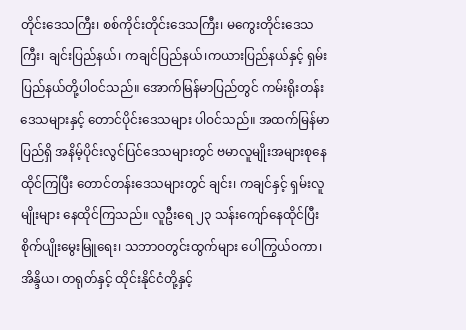တိုင်းဒေသကြီး၊ စစ်ကိုင်းတိုင်းဒေသကြီး၊ မကွေးတိုင်းဒေသကြီး၊ ချင်းပြည်နယ်၊ ကချင်ပြည်နယ်၊ကယားပြည်နယ်နှင့် ရှမ်းပြည်နယ်တို့ပါဝင်သည်။ အောက်မြန်မာပြည်တွင် ကမ်းရိုးတန်းဒေသများနှင့် တောင်ပိုင်းဒေသများ ပါဝင်သည်။ အထက်မြန်မာပြည်ရှိ အနိမ့်ပိုင်းလွင်ပြင်ဒေသများတွင် ဗမာလူမျိုးအများစုနေထိုင်ကြပြီး တောင်တန်းဒေသများတွင် ချင်း၊ ကချင်နှင့် ရှမ်းလူမျိုးများ နေထိုင်ကြသည်။ လူဦးရေ ၂၃ သန်းကျော်နေထိုင်ပြီး စိုက်ပျိုးမွေးမြူရေး၊ သဘာဝတွင်းထွက်များ ပေါကြွယ်ဝကာ၊ အိန္ဒိယ၊ တရုတ်နှင့် ထိုင်းနိုင်ငံတို့နှင့်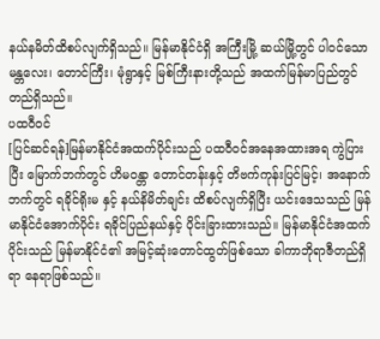နယ်နမိတ်ထိစပ်လျက်ရှိသည်။ မြန်မာနိုင်ငံရှိ အကြီးမြို့ ဆယ်မြို့တွင် ပါဝင်သော မန္တလေး၊ တောင်ကြီး၊ မုံရွာနှင့် မြစ်ကြီးနားတို့သည် အထက်မြန်မာပြည်တွင် တည်ရှိသည်။
ပထဝီဝင်
[ပြင်ဆင်ရန်]မြန်မာနိုင်ငံအထက်ပိုင်းသည် ပထဝီဝင်အနေအထားအရ ကွဲပြားပြီး မြောက်ဘက်တွင် ဟိမဝန္တာ တောင်တန်းနှင့် တိဗက်ကုန်းပြင်မြင့်၊ အနောက်ဘက်တွင် ရခိုင်ရိုးမ နှင့် နယ်နိမိတ်ချင်း ထိစပ်လျက်ရှိပြီး ယင်းဒေသသည် မြန်မာနိုင်ငံအောက်ပိုင်း ရခိုင်ပြည်နယ်နှင့် ပိုင်းခြားထားသည်။ မြန်မာနိုင်ငံအထက်ပိုင်းသည် မြန်မာနိုင်ငံ၏ အမြင့်ဆုံးတောင်ထွတ်ဖြစ်သော ခါကာဘိုရာဇီတည်ရှိရာ နေရာဖြစ်သည်။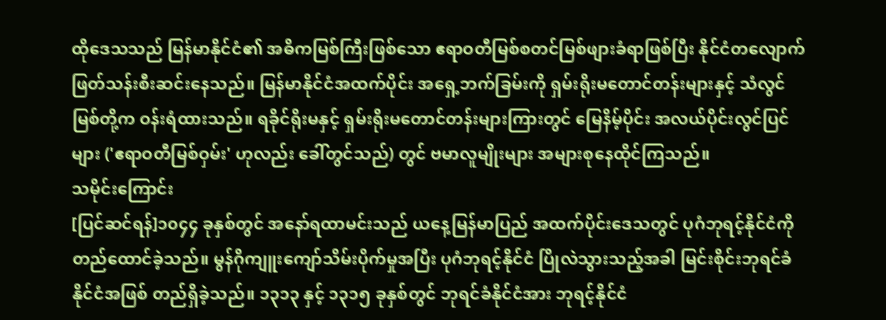ထိုဒေသသည် မြန်မာနိုင်ငံ၏ အဓိကမြစ်ကြီးဖြစ်သော ဧရာဝတီမြစ်စတင်မြစ်ဖျားခံရာဖြစ်ပြီး နိုင်ငံတလျောက် ဖြတ်သန်းစီးဆင်းနေသည်။ မြန်မာနိုင်ငံအထက်ပိုင်း အရှေ့ဘက်ခြမ်းကို ရှမ်းရိုးမတောင်တန်းများနှင့် သံလွင်မြစ်တို့က ဝန်းရံထားသည်။ ရခိုင်ရိုးမနှင့် ရှမ်းရိုးမတောင်တန်းများကြားတွင် မြေနိမ့်ပိုင်း အလယ်ပိုင်းလွင်ပြင်များ ('ဧရာဝတီမြစ်ဝှမ်း' ဟုလည်း ခေါ်တွင်သည်) တွင် ဗမာလူမျိုးများ အများစုနေထိုင်ကြသည်။
သမိုင်းကြောင်း
[ပြင်ဆင်ရန်]၁၀၄၄ ခုနှစ်တွင် အနော်ရထာမင်းသည် ယနေ့မြန်မာပြည် အထက်ပိုင်းဒေသတွင် ပုဂံဘုရင့်နိုင်ငံကို တည်ထောင်ခဲ့သည်။ မွန်ဂိုကျူးကျော်သိမ်းပိုက်မှုအပြီး ပုဂံဘုရင့်နိုင်ငံ ပြိုလဲသွားသည့်အခါ မြင်းစိုင်းဘုရင်ခံနိုင်ငံအဖြစ် တည်ရှိခဲ့သည်။ ၁၃၁၃ နှင့် ၁၃၁၅ ခုနှစ်တွင် ဘုရင်ခံနိုင်ငံအား ဘုရင့်နိုင်ငံ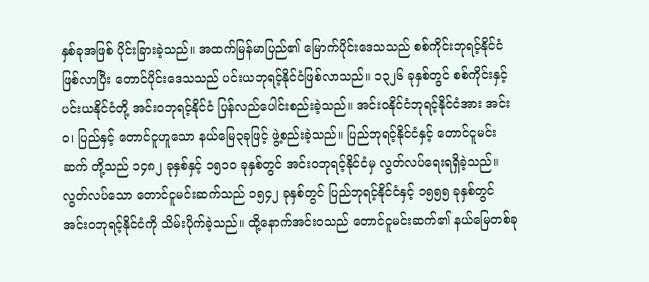နှစ်ခုအဖြစ် ပိုင်းခြားခဲ့သည်။ အထက်မြန်မာပြည်၏ မြောက်ပိုင်းဒေသသည် စစ်ကိုင်းဘုရင့်နိုင်ငံဖြစ်လာပြီး တောင်ပိုင်းဒေသသည် ပင်းယဘုရင့်နိုင်ငံဖြစ်လာသည်။ ၁၃၂၆ ခုနှစ်တွင် စစ်ကိုင်းနှင့် ပင်းယနိုင်ငံတို့ အင်းဝဘုရင့်နိုင်ငံ ပြန်လည်ပေါင်းစည်းခဲ့သည်။ အင်းဝနိုင်ငံဘုရင့်နိုင်ငံအား အင်းဝ၊ ပြည်နှင့် တောင်ငူဟူသော နယ်မြေ၃ခုဖြင့် ဖွဲ့စည်းခဲ့သည်။ ပြည်ဘုရင့်နိုင်ငံနှင့် တောင်ငူမင်းဆက် တို့သည် ၁၄၈၂ ခုနှစ်နှင့် ၁၅၁၀ ခုနှစ်တွင် အင်းဝဘုရင့်နိုင်ငံမှ လွတ်လပ်ရေးရရှိခဲ့သည်။ လွတ်လပ်သော တောင်ငူမင်းဆက်သည် ၁၅၄၂ ခုနှစ်တွင် ပြည်ဘုရင့်နိုင်ငံနှင့် ၁၅၅၅ ခုနှစ်တွင် အင်းဝဘုရင့်နိုင်ငံကို သိမ်းပိုက်ခဲ့သည်။ ထို့နောက်အင်းဝသည် တောင်ငူမင်းဆက်၏ နယ်မြေတစ်ခု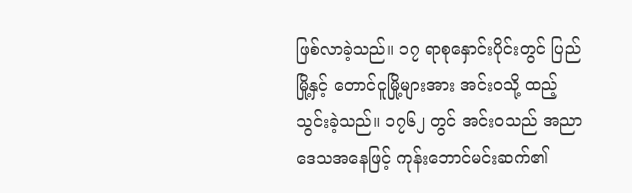ဖြစ်လာခဲ့သည်။ ၁၇ ရာစုနှောင်းပိုင်းတွင် ပြည်မြို့နှင့် တောင်ငူမြို့များအား အင်းဝသို့ ထည့်သွင်းခဲ့သည်။ ၁၇၆၂ တွင် အင်းဝသည် အညာဒေသအနေဖြင့် ကုန်းဘောင်မင်းဆက်၏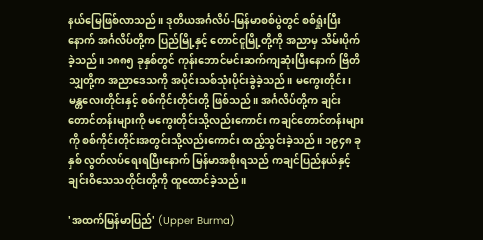နယ်မြေဖြစ်လာသည်။ ဒုတိယအင်္ဂလိပ်-မြန်မာစစ်ပွဲတွင် စစ်ရှုံးပြီးနောက် အင်္ဂလိပ်တို့က ပြည်မြို့နှင့် တောင်ငူမြို့တို့ကို အညာမှ သိမ်းပိုက်ခဲ့သည်။ ၁၈၈၅ ခုနှစ်တွင် ကုန်းဘောင်မင်းဆက်ကျဆုံးပြီးနောက် ဗြိတိသျှတို့က အညာဒေသကို အပိုင်းသစ်သုံးပိုင်းခွဲခဲ့သည်။ မကွေးတိုင်း၊ မန္တလေးတိုင်းနှင့် စစ်ကိုင်းတိုင်းတို့ ဖြစ်သည်။ အင်္ဂလိပ်တို့က ချင်းတောင်တန်းများကို မကွေးတိုင်းသို့လည်းကောင်း ကချင်တောင်တန်းများကို စစ်ကိုင်းတိုင်းအတွင်းသို့လည်းကောင်း ထည့်သွင်းခဲ့သည်။ ၁၉၄၈ ခုနှစ် လွတ်လပ်ရေးရပြီးနောက် မြန်မာအစိုးရသည် ကချင်ပြည်နယ်နှင့် ချင်းဝိသေသတိုင်းတို့ကို ထူထောင်ခဲ့သည်။

'အထက်မြန်မာပြည်' (Upper Burma)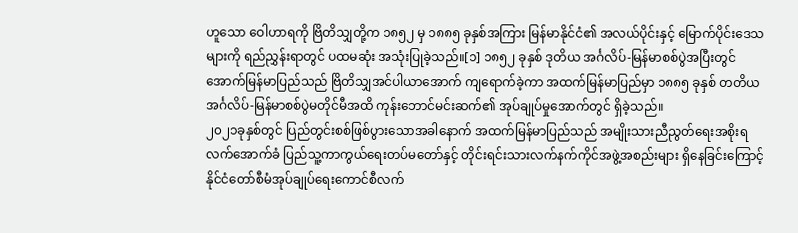ဟူသော ဝေါဟာရကို ဗြိတိသျှတို့က ၁၈၅၂ မှ ၁၈၈၅ ခုနှစ်အကြား မြန်မာနိုင်ငံ၏ အလယ်ပိုင်းနှင့် မြောက်ပိုင်းဒေသများကို ရည်ညွှန်းရာတွင် ပထမဆုံး အသုံးပြုခဲ့သည်။[၁] ၁၈၅၂ ခုနှစ် ဒုတိယ အင်္ဂလိပ်-မြန်မာစစ်ပွဲအပြီးတွင် အောက်မြန်မာပြည်သည် ဗြိတိသျှအင်ပါယာအောက် ကျရောက်ခဲ့ကာ အထက်မြန်မာပြည်မှာ ၁၈၈၅ ခုနှစ် တတိယ အင်္ဂလိပ်-မြန်မာစစ်ပွဲမတိုင်မီအထိ ကုန်းဘောင်မင်းဆက်၏ အုပ်ချုပ်မှုအောက်တွင် ရှိခဲ့သည်။
၂၀၂၁ခုနှစ်တွင် ပြည်တွင်းစစ်ဖြစ်ပွားသောအခါနောက် အထက်မြန်မာပြည်သည် အမျိုးသားညီညွတ်ရေးအစိုးရလက်အောက်ခံ ပြည်သူ့ကာကွယ်ရေးတပ်မတော်နှင့် တိုင်းရင်းသားလက်နက်ကိုင်အဖွဲ့အစည်းများ ရှိနေခြင်းကြောင့် နိုင်ငံတော်စီမံအုပ်ချုပ်ရေးကောင်စီလက်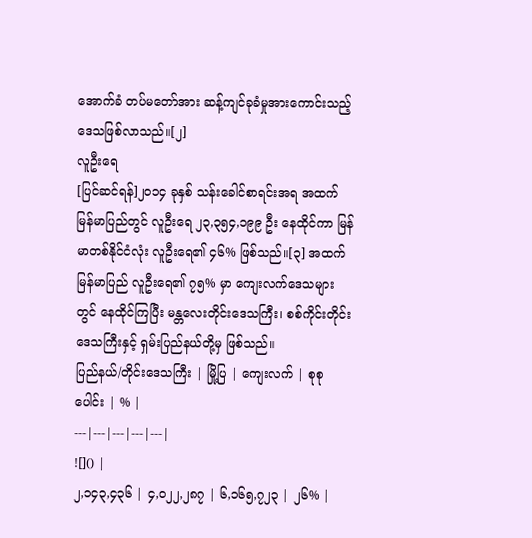အောက်ခံ တပ်မတော်အား ဆန့်ကျင်ခုခံမှုအားကောင်းသည့် ဒေသဖြစ်လာသည်။[၂]
လူဦးရေ
[ပြင်ဆင်ရန်]၂၀၁၄ ခုနှစ် သန်းခေါင်စာရင်းအရ အထက်မြန်မာပြည်တွင် လူဦးရေ ၂၃,၃၅၄,၁၉၉ ဦး နေထိုင်ကာ မြန်မာတစ်နိုင်ငံလုံး လူဦးရေ၏ ၄၆% ဖြစ်သည်။[၃] အထက်မြန်မာပြည် လူဦးရေ၏ ၇၅% မှာ ကျေးလက်ဒေသများတွင် နေထိုင်ကြပြီး မန္တလေးတိုင်းဒေသကြီး၊ စစ်ကိုင်းတိုင်းဒေသကြီးနှင့် ရှမ်းပြည်နယ်တို့မှ ဖြစ်သည်။
ပြည်နယ်/တိုင်းဒေသကြီး | မြို့ပြ | ကျေးလက် | စုစုပေါင်း | % |
---|---|---|---|---|
![]() |
၂,၁၄၃,၄၃၆ | ၄,၀၂၂,၂၈၇ | ၆,၁၆၅,၇၂၃ | ၂၆% |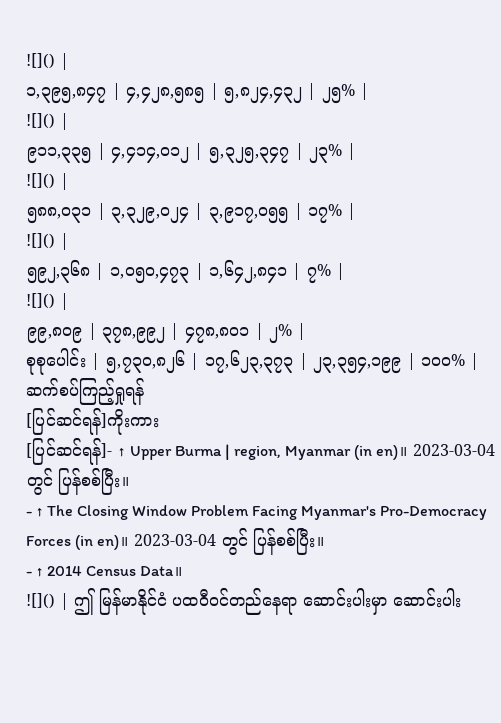![]() |
၁,၃၉၅,၈၄၇ | ၄,၄၂၈,၅၈၅ | ၅,၈၂၄,၄၃၂ | ၂၅% |
![]() |
၉၁၁,၃၃၅ | ၄,၄၁၄,၀၁၂ | ၅,၃၂၅,၃၄၇ | ၂၃% |
![]() |
၅၈၈,၀၃၁ | ၃,၃၂၉,၀၂၄ | ၃,၉၁၇,၀၅၅ | ၁၇% |
![]() |
၅၉၂,၃၆၈ | ၁,၀၅၀,၄၇၃ | ၁,၆၄၂,၈၄၁ | ၇% |
![]() |
၉၉,၈၀၉ | ၃၇၈,၉၉၂ | ၄၇၈,၈၀၁ | ၂% |
စုစုပေါင်း | ၅,၇၃၀,၈၂၆ | ၁၇,၆၂၃,၃၇၃ | ၂၃,၃၅၄,၁၉၉ | ၁၀၀% |
ဆက်စပ်ကြည့်ရှုရန်
[ပြင်ဆင်ရန်]ကိုးကား
[ပြင်ဆင်ရန်]- ↑ Upper Burma | region, Myanmar (in en)။ 2023-03-04 တွင် ပြန်စစ်ပြီး။
- ↑ The Closing Window Problem Facing Myanmar's Pro-Democracy Forces (in en)။ 2023-03-04 တွင် ပြန်စစ်ပြီး။
- ↑ 2014 Census Data။
![]() | ဤ မြန်မာနိုင်ငံ ပထဝီဝင်တည်နေရာ ဆောင်းပါးမှာ ဆောင်းပါး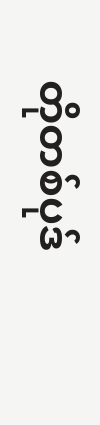တိုတစ်ပုဒ်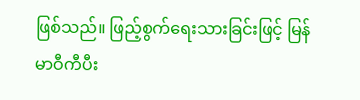ဖြစ်သည်။ ဖြည့်စွက်ရေးသားခြင်းဖြင့် မြန်မာဝီကီပီး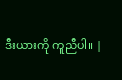ဒီးယားကို ကူညီပါ။ |